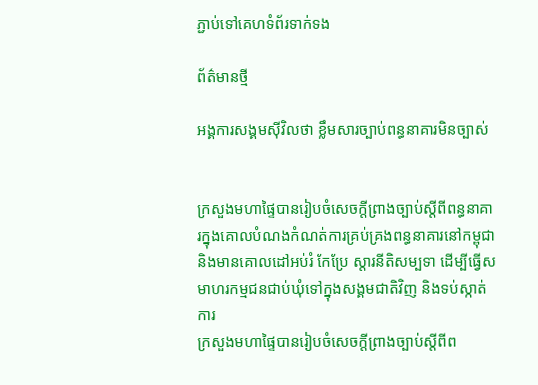ភ្ជាប់ទៅគេហទំព័រទាក់ទង

ព័ត៌មានថ្មី

អង្គការសង្គមស៊ីវិលថា ខ្លឹមសារច្បាប់ពន្ធនាគារមិនច្បាស់


ក្រសួងមហាផ្ទៃបានរៀបចំសេចក្តីព្រាងច្បាប់ស្តីពីពន្ធនាគារក្នុងគោលបំណងកំណត់ការគ្រប់គ្រងពន្ធនាគារនៅកម្ពុជា និងមានគោលដៅអប់រំ កែប្រែ ស្តារនីតិសម្បទា ដើម្បីធ្វើសមាហរកម្មជនជាប់ឃុំទៅក្នុងសង្គមជាតិវិញ និងទប់ស្កាត់ការ
ក្រសួងមហាផ្ទៃបានរៀបចំសេចក្តីព្រាងច្បាប់ស្តីពីព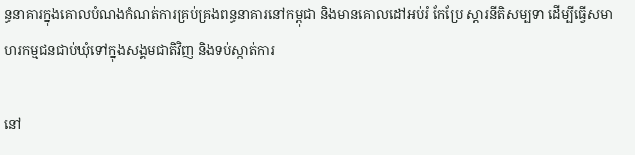ន្ធនាគារក្នុងគោលបំណងកំណត់ការគ្រប់គ្រងពន្ធនាគារនៅកម្ពុជា និងមានគោលដៅអប់រំ កែប្រែ ស្តារនីតិសម្បទា ដើម្បីធ្វើសមាហរកម្មជនជាប់ឃុំទៅក្នុងសង្គមជាតិវិញ និងទប់ស្កាត់ការ

នៅ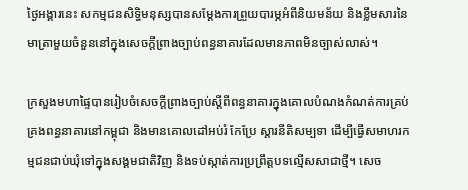ថ្ងៃអង្គារនេះ សកម្មជនសិទ្ធិមនុស្សបានសម្តែងការព្រួយបារម្ភអំពីនិយមន័យ និងខ្លឹមសារនៃមាត្រាមួយចំនួននៅក្នុងសេចក្តីព្រាងច្បាប់ពន្ធនាគារដែលមានភាពមិនច្បាស់លាស់។

ក្រសួងមហាផ្ទៃបានរៀបចំសេចក្តីព្រាងច្បាប់ស្តីពីពន្ធនាគារក្នុងគោលបំណងកំណត់ការគ្រប់គ្រងពន្ធនាគារនៅកម្ពុជា និងមានគោលដៅអប់រំ កែប្រែ ស្តារនីតិសម្បទា ដើម្បីធ្វើសមាហរកម្មជនជាប់ឃុំទៅក្នុងសង្គមជាតិវិញ និងទប់ស្កាត់ការប្រព្រឹត្តបទល្មើសសាជាថ្មី។ សេច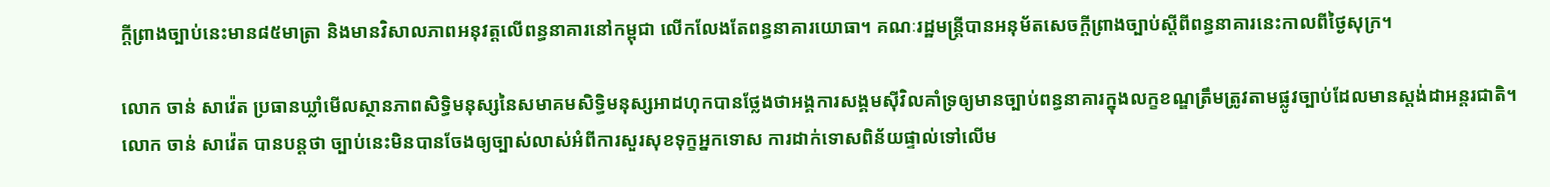ក្តីព្រាងច្បាប់នេះមាន៨៥មាត្រា និងមានវិសាលភាពអនុវត្តលើពន្ធនាគារនៅកម្ពុជា លើកលែងតែពន្ធនាគារយោធា។ គណៈរដ្ឋមន្ត្រីបានអនុម័តសេចក្តីព្រាងច្បាប់ស្តីពីពន្ធនាគារនេះកាលពីថ្ងៃសុក្រ។

លោក ចាន់ សាវ៉េត ប្រធានឃ្លាំមើលស្ថានភាពសិទ្ធិមនុស្សនៃសមាគមសិទ្ធិមនុស្សអាដហុកបានថ្លែងថាអង្គការសង្គមស៊ីវិលគាំទ្រឲ្យមានច្បាប់ពន្ធនាគារក្នុងលក្ខខណ្ឌត្រឹមត្រូវតាមផ្លូវច្បាប់ដែលមានស្តង់ដាអន្តរជាតិ។ លោក ចាន់ សាវ៉េត បានបន្តថា ច្បាប់នេះមិនបានចែងឲ្យច្បាស់លាស់អំពីការសួរសុខទុក្ខអ្នកទោស ការដាក់ទោសពិន័យផ្ទាល់ទៅលើម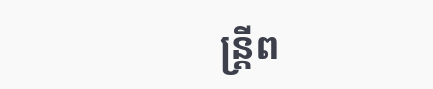ន្ត្រីព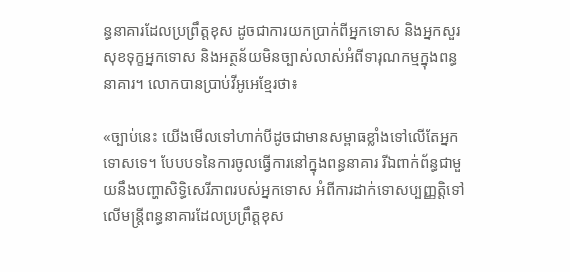ន្ធនាគារដែលប្រព្រឹត្តខុស ដូចជាការយកប្រាក់ពីអ្នកទោស និងអ្នកសួរសុខទុក្ខអ្នកទោស និងអត្ថន័យមិនច្បាស់លាស់អំពីទារុណកម្មក្នុងពន្ធនាគារ។ លោកបានប្រាប់វីអូអេខ្មែរថា៖

«ច្បាប់នេះ យើងមើលទៅហាក់បីដូចជាមានសម្ពាធខ្លាំងទៅលើតែអ្នកទោសទេ។ បែបបទនៃការចូលធ្វើការនៅក្នុងពន្ធនាគារ រីឯពាក់ព័ន្ធជាមួយនឹងបញ្ហាសិទ្ធិសេរីភាពរបស់អ្នកទោស អំពីការដាក់ទោសប្បញ្ញត្តិទៅលើមន្ត្រីពន្ធនាគារដែលប្រព្រឹត្តខុស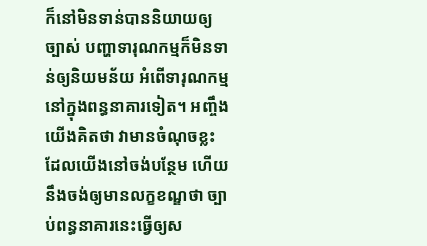ក៏នៅមិនទាន់បាននិយាយឲ្យច្បាស់ បញ្ហាទារុណកម្មក៏មិនទាន់ឲ្យនិយមន័យ អំពើទារុណកម្មនៅក្នុងពន្ធនាគារទៀត។ អញ្ចឹង យើងគិតថា វាមានចំណុចខ្លះដែលយើងនៅចង់បន្ថែម ហើយនឹងចង់ឲ្យមានលក្ខខណ្ឌថា ច្បាប់ពន្ធនាគារនេះធ្វើឲ្យស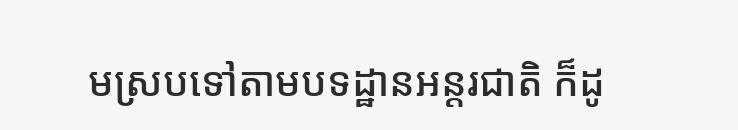មស្របទៅតាមបទដ្ឋានអន្តរជាតិ ក៏ដូ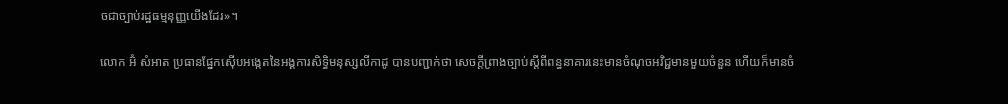ចជាច្បាប់រដ្ឋធម្មនុញ្ញយើងដែរ»។

លោក អ៊ំ សំអាត ប្រធានផ្នែកស៊ើបអង្កេតនៃអង្គការសិទ្ធិមនុស្សលីកាដូ បានបញ្ជាក់ថា សេចក្តីព្រាងច្បាប់ស្តីពីពន្ធនាគារនេះមានចំណុចអវិជ្ជមានមួយចំនួន ហើយក៏មានចំ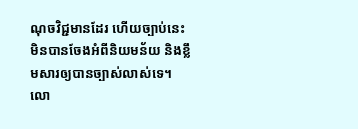ណុចវិជ្ជមានដែរ ហើយច្បាប់នេះមិនបានចែងអំពីនិយមន័យ និងខ្លឹមសារឲ្យបានច្បាស់លាស់ទេ។ លោ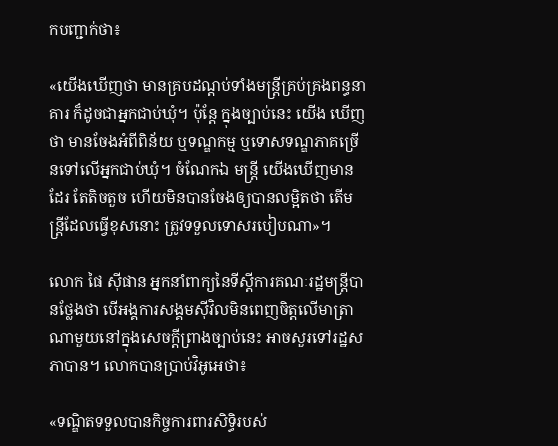កបញ្ជាក់ថា៖

«យើងឃើញថា មានគ្របដណ្តប់ទាំងមន្ត្រីគ្រប់គ្រងពន្ធនាគារ ក៏ដូចជាអ្នកជាប់ឃុំ។ ប៉ុន្តែ ក្នុងច្បាប់នេះ យើង ឃើញថា មានចែងអំពីពិន័យ ឬទណ្ឌកម្ម ឬទោសទណ្ឌភាគច្រើនទៅលើអ្នកជាប់ឃុំ។ ចំណែកឯ មន្ត្រី យើងឃើញមានដែរ តែតិចតួច ហើយមិនបានចែងឲ្យបានលម្អិតថា តើមន្ត្រីដែលធ្វើខុសនោះ ត្រូវទទួលទោសរបៀបណា»។

លោក ផៃ ស៊ីផាន អ្នកនាំពាក្យនៃទីស្តីការគណៈរដ្ឋមន្ត្រីបានថ្លែងថា បើអង្គការសង្គមស៊ីវិលមិនពេញចិត្តលើមាត្រាណាមួយនៅក្នុងសេចក្តីព្រាងច្បាប់នេះ អាចសួរទៅរដ្ឋសភាបាន។ លោកបានប្រាប់វិអូអេថា៖

«ទណ្ឌិតទទួលបានកិច្ចការពារសិទ្ធិរបស់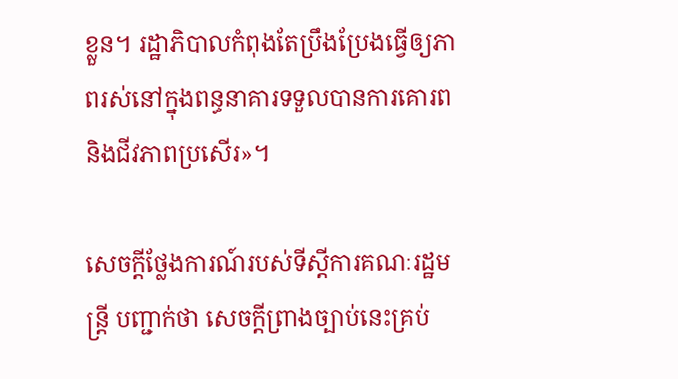ខ្លួន។ រដ្ឋាភិបាលកំពុងតែប្រឹងប្រែងធ្វើឲ្យភាពរស់នៅក្នុងពន្ធនាគារទទួលបានការគោរព និងជីវភាពប្រសើរ»។

សេចក្តីថ្លែងការណ៍របស់ទីស្តីការគណៈរដ្ឋមន្ត្រី បញ្ជាក់ថា សេចក្តីព្រាងច្បាប់នេះគ្រប់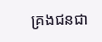គ្រងជនជា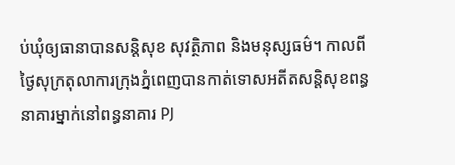ប់ឃុំឲ្យធានាបានសន្តិសុខ សុវត្ថិភាព និងមនុស្សធម៌។ កាលពីថ្ងៃសុក្រតុលាការក្រុងភ្នំពេញបានកាត់ទោសអតីតសន្តិសុខពន្ធនាគារម្នាក់នៅពន្ធនាគារ PJ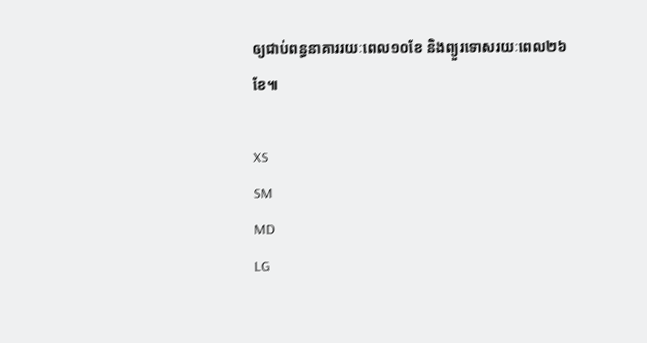ឲ្យជាប់ពន្ធនាគាររយៈពេល១០ខែ និងព្យួរទោសរយៈពេល២៦ខែ៕

XS
SM
MD
LG